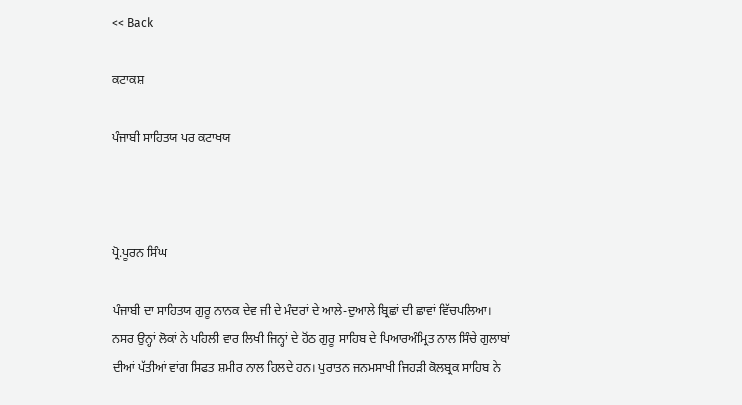<< Back

ਕਟਾਕਸ਼

ਪੰਜਾਬੀ ਸਾਹਿਤਯ ਪਰ ਕਟਾਖਯ



ਪ੍ਰੋ.ਪੂਰਨ ਸਿੰਘ

ਪੰਜਾਬੀ ਦਾ ਸਾਹਿਤਯ ਗੁਰੂ ਨਾਨਕ ਦੇਵ ਜੀ ਦੇ ਮੰਦਰਾਂ ਦੇ ਆਲੇ-ਦੁਆਲੇ ਬ੍ਰਿਛਾਂ ਦੀ ਛਾਵਾਂ ਵਿੱਚਪਲਿਆ। ਨਸਰ ਉਨ੍ਹਾਂ ਲੋਕਾਂ ਨੇ ਪਹਿਲੀ ਵਾਰ ਲਿਖੀ ਜਿਨ੍ਹਾਂ ਦੇ ਹੋਂਠ ਗੁਰੂ ਸਾਹਿਬ ਦੇ ਪਿਆਰਅੰਮ੍ਰਿਤ ਨਾਲ ਸਿੰਚੇ ਗੁਲਾਬਾਂ ਦੀਆਂ ਪੱਤੀਆਂ ਵਾਂਗ ਸਿਫਤ ਸ਼ਮੀਰ ਨਾਲ ਹਿਲਦੇ ਹਨ। ਪੁਰਾਤਨ ਜਨਮਸਾਖੀ ਜਿਹੜੀ ਕੋਲਬ੍ਰਕ ਸਾਹਿਬ ਨੇ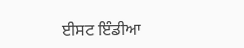ਈਸਟ ਇੰਡੀਆ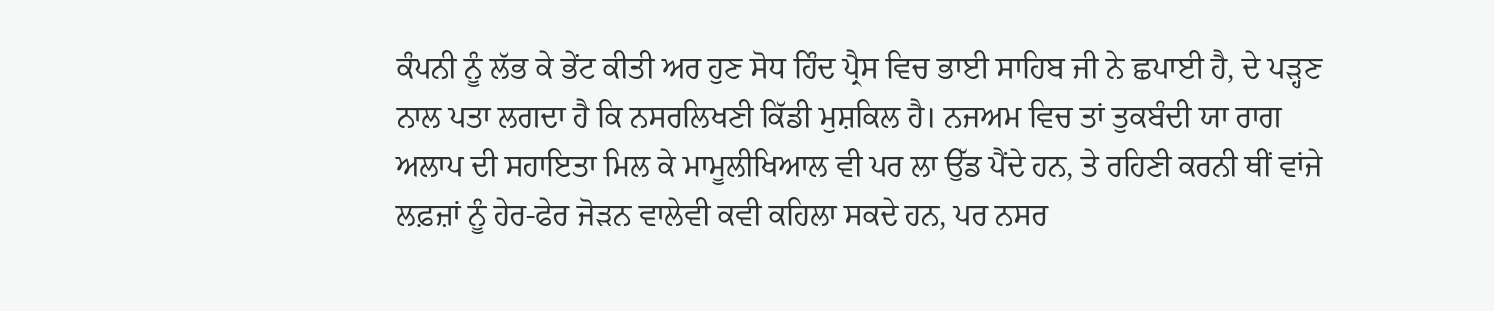ਕੰਪਨੀ ਨੂੰ ਲੱਭ ਕੇ ਭੇਂਟ ਕੀਤੀ ਅਰ ਹੁਣ ਸੋਧ ਹਿੰਦ ਪ੍ਰੈਸ ਵਿਚ ਭਾਈ ਸਾਹਿਬ ਜੀ ਨੇ ਛਪਾਈ ਹੈ, ਦੇ ਪੜ੍ਹਣ ਨਾਲ ਪਤਾ ਲਗਦਾ ਹੈ ਕਿ ਨਸਰਲਿਖਣੀ ਕਿੱਡੀ ਮੁਸ਼ਕਿਲ ਹੈ। ਨਜਅਮ ਵਿਚ ਤਾਂ ਤੁਕਬੰਦੀ ਯਾ ਰਾਗ ਅਲਾਪ ਦੀ ਸਹਾਇਤਾ ਮਿਲ ਕੇ ਮਾਮੂਲੀਖਿਆਲ ਵੀ ਪਰ ਲਾ ਉੱਡ ਪੈਂਦੇ ਹਨ, ਤੇ ਰਹਿਣੀ ਕਰਨੀ ਥੀਂ ਵਾਂਜੇ ਲਫ਼ਜ਼ਾਂ ਨੂੰ ਹੇਰ-ਫੇਰ ਜੋੜਨ ਵਾਲੇਵੀ ਕਵੀ ਕਹਿਲਾ ਸਕਦੇ ਹਨ, ਪਰ ਨਸਰ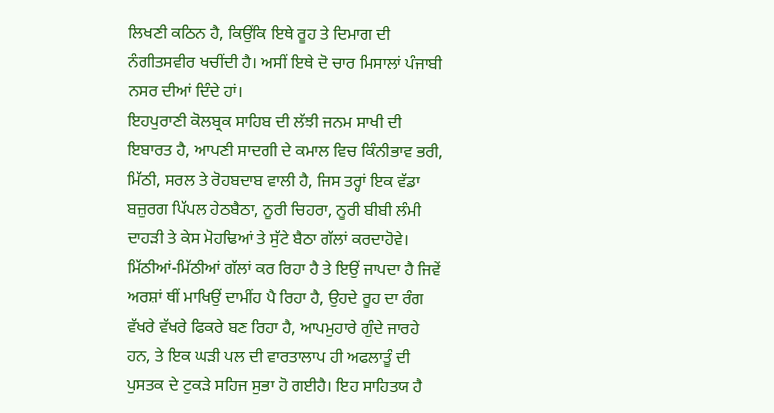ਲਿਖਣੀ ਕਠਿਨ ਹੈ, ਕਿਉਂਕਿ ਇਥੇ ਰੂਹ ਤੇ ਦਿਮਾਗ ਦੀ ਨੰਗੀਤਸਵੀਰ ਖਚੀਂਦੀ ਹੈ। ਅਸੀਂ ਇਥੇ ਦੋ ਚਾਰ ਮਿਸਾਲਾਂ ਪੰਜਾਬੀ ਨਸਰ ਦੀਆਂ ਦਿੰਦੇ ਹਾਂ।
ਇਹਪੁਰਾਣੀ ਕੋਲਬ੍ਰਕ ਸਾਹਿਬ ਦੀ ਲੱਝੀ ਜਨਮ ਸਾਖੀ ਦੀ ਇਬਾਰਤ ਹੈ, ਆਪਣੀ ਸਾਦਗੀ ਦੇ ਕਮਾਲ ਵਿਚ ਕਿੰਨੀਭਾਵ ਭਰੀ, ਮਿੱਠੀ, ਸਰਲ ਤੇ ਰੋਹਬਦਾਬ ਵਾਲੀ ਹੈ, ਜਿਸ ਤਰ੍ਹਾਂ ਇਕ ਵੱਡਾ ਬਜ਼ੁਰਗ ਪਿੱਪਲ ਹੇਠਬੈਠਾ, ਨੂਰੀ ਚਿਹਰਾ, ਨੂਰੀ ਬੀਬੀ ਲੰਮੀ ਦਾਹੜੀ ਤੇ ਕੇਸ ਮੋਹਢਿਆਂ ਤੇ ਸੁੱਟੇ ਬੈਠਾ ਗੱਲਾਂ ਕਰਦਾਹੋਵੇ। ਮਿੱਠੀਆਂ-ਮਿੱਠੀਆਂ ਗੱਲਾਂ ਕਰ ਰਿਹਾ ਹੈ ਤੇ ਇਉਂ ਜਾਪਦਾ ਹੈ ਜਿਵੇਂ ਅਰਸ਼ਾਂ ਥੀਂ ਮਾਖਿਉਂ ਦਾਮੀਂਹ ਪੈ ਰਿਹਾ ਹੈ, ਉਹਦੇ ਰੂਹ ਦਾ ਰੰਗ ਵੱਖਰੇ ਵੱਖਰੇ ਫਿਕਰੇ ਬਣ ਰਿਹਾ ਹੈ, ਆਪਮੁਹਾਰੇ ਗੁੰਦੇ ਜਾਰਹੇ ਹਨ, ਤੇ ਇਕ ਘੜੀ ਪਲ ਦੀ ਵਾਰਤਾਲਾਪ ਹੀ ਅਫਲਾਤੂੰ ਦੀ ਪੁਸਤਕ ਦੇ ਟੁਕੜੇ ਸਹਿਜ ਸੁਭਾ ਹੋ ਗਈਹੈ। ਇਹ ਸਾਹਿਤਯ ਹੈ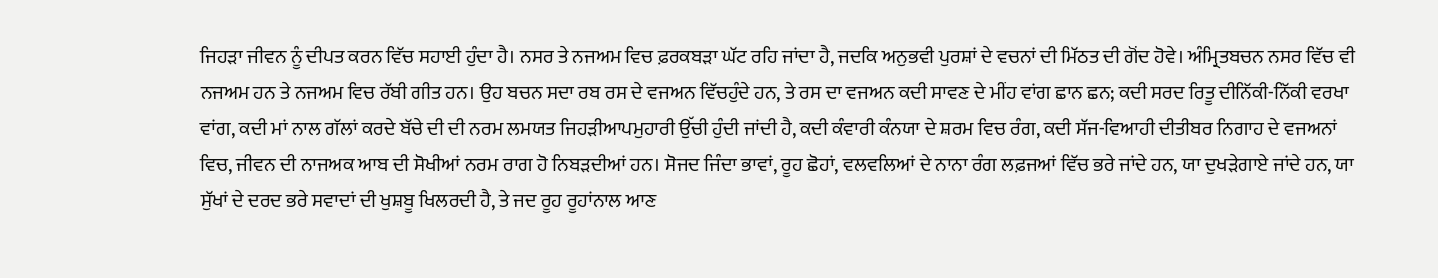ਜਿਹੜਾ ਜੀਵਨ ਨੂੰ ਦੀਪਤ ਕਰਨ ਵਿੱਚ ਸਹਾਈ ਹੁੰਦਾ ਹੈ। ਨਸਰ ਤੇ ਨਜਅਮ ਵਿਚ ਫ਼ਰਕਬੜਾ ਘੱਟ ਰਹਿ ਜਾਂਦਾ ਹੈ, ਜਦਕਿ ਅਨੁਭਵੀ ਪੁਰਸ਼ਾਂ ਦੇ ਵਚਨਾਂ ਦੀ ਮਿੱਠਤ ਦੀ ਗੋਂਦ ਹੋਵੇ। ਅੰਮ੍ਰਿਤਬਚਨ ਨਸਰ ਵਿੱਚ ਵੀ ਨਜਅਮ ਹਨ ਤੇ ਨਜਅਮ ਵਿਚ ਰੱਬੀ ਗੀਤ ਹਨ। ਉਹ ਬਚਨ ਸਦਾ ਰਬ ਰਸ ਦੇ ਵਜਅਨ ਵਿੱਚਹੁੰਦੇ ਹਨ, ਤੇ ਰਸ ਦਾ ਵਜਅਨ ਕਦੀ ਸਾਵਣ ਦੇ ਮੀਂਹ ਵਾਂਗ ਛਾਨ ਛਨ; ਕਦੀ ਸਰਦ ਰਿਤੂ ਦੀਨਿੱਕੀ-ਨਿੱਕੀ ਵਰਖਾ ਵਾਂਗ, ਕਦੀ ਮਾਂ ਨਾਲ ਗੱਲਾਂ ਕਰਦੇ ਬੱਚੇ ਦੀ ਦੀ ਨਰਮ ਲਮਯਤ ਜਿਹੜੀਆਪਮੁਹਾਰੀ ਉੱਚੀ ਹੁੰਦੀ ਜਾਂਦੀ ਹੈ, ਕਦੀ ਕੰਵਾਰੀ ਕੰਨਯਾ ਦੇ ਸ਼ਰਮ ਵਿਚ ਰੰਗ, ਕਦੀ ਸੱਜ-ਵਿਆਹੀ ਦੀਤੀਬਰ ਨਿਗਾਹ ਦੇ ਵਜਅਨਾਂ ਵਿਚ, ਜੀਵਨ ਦੀ ਨਾਜਅਕ ਆਬ ਦੀ ਸੋਖੀਆਂ ਨਰਮ ਰਾਗ ਹੋ ਨਿਬੜਦੀਆਂ ਹਨ। ਸੋਜਦ ਜਿੰਦਾ ਭਾਵਾਂ, ਰੂਹ ਛੋਹਾਂ, ਵਲਵਲਿਆਂ ਦੇ ਨਾਨਾ ਰੰਗ ਲਫ਼ਜਆਂ ਵਿੱਚ ਭਰੇ ਜਾਂਦੇ ਹਨ, ਯਾ ਦੁਖੜੇਗਾਏ ਜਾਂਦੇ ਹਨ, ਯਾ ਸੁੱਖਾਂ ਦੇ ਦਰਦ ਭਰੇ ਸਵਾਦਾਂ ਦੀ ਖੁਸ਼ਬੂ ਖਿਲਰਦੀ ਹੈ, ਤੇ ਜਦ ਰੂਹ ਰੂਹਾਂਨਾਲ ਆਣ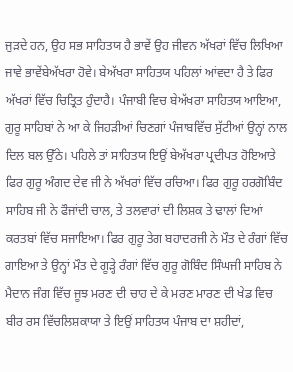ਜੁੜਦੇ ਹਨ, ਉਹ ਸਭ ਸਾਹਿਤਯ ਹੈ ਭਾਵੇਂ ਉਹ ਜੀਵਨ ਅੱਖਰਾਂ ਵਿੱਚ ਲਿਖਿਆ ਜਾਵੇ ਭਾਵੇਂਬੇਅੱਖਰਾ ਹੋਵੇ। ਬੇਅੱਖਰਾ ਸਾਹਿਤਯ ਪਹਿਲਾਂ ਆਂਵਦਾ ਹੈ ਤੇ ਫਿਰ ਅੱਖਰਾਂ ਵਿੱਚ ਚਿਤ੍ਰਿਤ ਹੁੰਦਾਹੈ। ਪੰਜਾਬੀ ਵਿਚ ਬੇਅੱਖਰਾ ਸਾਹਿਤਯ ਆਇਆ, ਗੁਰੂ ਸਾਹਿਬਾਂ ਨੇ ਆ ਕੇ ਜਿਹੜੀਆਂ ਚਿਣਗਾਂ ਪੰਜਾਬਵਿੱਚ ਸੁੱਟੀਆਂ ਉਨ੍ਹਾਂ ਨਾਲ ਦਿਲ ਬਲ ਉੱਠੇ। ਪਹਿਲੇ ਤਾਂ ਸਾਹਿਤਯ ਇਉਂ ਬੇਅੱਖਰਾ ਪ੍ਰਦੀਪਤ ਹੋਇਆਤੇ ਫਿਰ ਗੁਰੂ ਅੰਗਦ ਦੇਵ ਜੀ ਨੇ ਅੱਖਰਾਂ ਵਿੱਚ ਰਚਿਆ। ਫਿਰ ਗੁਰੂ ਹਰਗੋਬਿੰਦ ਸਾਹਿਬ ਜੀ ਨੇ ਫੌਜਾਂਦੀ ਚਾਲ, ਤੇ ਤਲਵਾਰਾਂ ਦੀ ਲਿਸ਼ਕ ਤੇ ਢਾਲਾਂ ਦਿਆਂ ਕਰਤਬਾਂ ਵਿੱਚ ਸਜਾਇਆ। ਫਿਰ ਗੁਰੂ ਤੇਗ ਬਹਾਦਰਜੀ ਨੇ ਮੌਤ ਦੇ ਰੰਗਾਂ ਵਿੱਚ ਗਾਇਆ ਤੇ ਉਨ੍ਹਾਂ ਮੌਤ ਦੇ ਗੂੜ੍ਹੇ ਰੰਗਾਂ ਵਿੱਚ ਗੁਰੂ ਗੋਬਿੰਦ ਸਿੰਘਜੀ ਸਾਹਿਬ ਨੇ ਮੈਦਾਨ ਜੰਗ ਵਿੱਚ ਜੂਝ ਮਰਣ ਦੀ ਚਾਹ ਦੇ ਕੇ ਮਰਣ ਮਾਰਣ ਦੀ ਖੇਡ ਵਿਚ ਬੀਰ ਰਸ ਵਿੱਚਲਿਸ਼ਕਾਯਾ ਤੇ ਇਉਂ ਸਾਹਿਤਯ ਪੰਜਾਬ ਦਾ ਸ਼ਹੀਦਾਂ,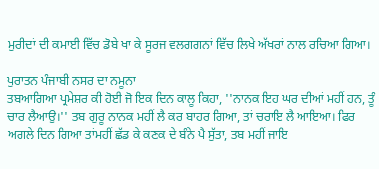ਮੁਰੀਦਾਂ ਦੀ ਕਮਾਈ ਵਿੱਚ ਡੋਬੇ ਖਾ ਕੇ ਸੂਰਜ ਵਲਗਗਨਾਂ ਵਿੱਚ ਲਿਖੇ ਅੱਖਰਾਂ ਨਾਲ ਰਚਿਆ ਗਿਆ।

ਪੁਰਾਤਨ ਪੰਜਾਬੀ ਨਸਰ ਦਾ ਨਮੂਨਾ
ਤਬਆਗਿਆ ਪ੍ਰਮੇਸ਼ਰ ਕੀ ਹੋਈ ਜੋ ਇਕ ਦਿਨ ਕਾਲੂ ਕਿਹਾ, ''ਨਾਨਕ ਇਹ ਘਰ ਦੀਆਂ ਮਹੀਂ ਹਨ, ਤੂੰ ਚਾਰ ਲੈਆਉ।'' ਤਬ ਗੁਰੂ ਨਾਨਕ ਮਹੀਂ ਲੈ ਕਰ ਬਾਹਰ ਗਿਆ, ਤਾਂ ਚਰਾਇ ਲੈ ਆਇਆ। ਫਿਰ ਅਗਲੇ ਦਿਨ ਗਿਆ ਤਾਂਮਹੀਂ ਛੱਡ ਕੇ ਕਣਕ ਦੇ ਬੰਨੇ ਪੈ ਸੁੱਤਾ, ਤਬ ਮਹੀਂ ਜਾਇ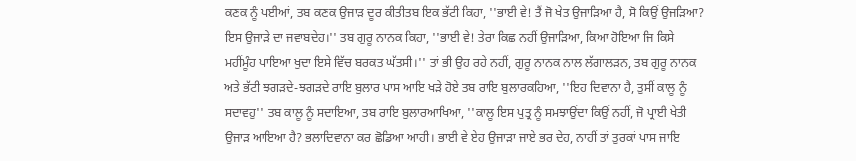ਕਣਕ ਨੂੰ ਪਈਆਂ, ਤਬ ਕਣਕ ਉਜਾੜ ਦੂਰ ਕੀਤੀਤਬ ਇਕ ਭੱਟੀ ਕਿਹਾ, ''ਭਾਈ ਵੇ! ਤੈਂ ਜੋ ਖੇਤ ਉਜਾੜਿਆ ਹੈ, ਸੋ ਕਿਉਂ ਉਜੜਿਆ? ਇਸ ਉਜਾੜੇ ਦਾ ਜਵਾਬਦੇਹ।'' ਤਬ ਗੁਰੂ ਨਾਨਕ ਕਿਹਾ, ''ਭਾਈ ਵੇ! ਤੇਰਾ ਕਿਛ ਨਹੀਂ ਉਜਾੜਿਆ, ਕਿਆ ਹੋਇਆ ਜਿ ਕਿਸੇ ਮਹੀਂਮੂੰਹ ਪਾਇਆ ਖੁਦਾ ਇਸੇ ਵਿੱਚ ਬਰਕਤ ਘੱਤਸੀ।'' ਤਾਂ ਭੀ ਉਹ ਰਹੇ ਨਹੀਂ, ਗੁਰੂ ਨਾਨਕ ਨਾਲ ਲੱਗਾਲੜਨ, ਤਬ ਗੁਰੂ ਨਾਨਕ ਅਤੇ ਭੱਟੀ ਝਗੜਦੇ-ਝਗੜਦੇ ਰਾਇ ਬੁਲਾਰ ਪਾਸ ਆਇ ਖੜੇ ਹੋਏ ਤਬ ਰਾਇ ਬੁਲਾਰਕਹਿਆ, ''ਇਹ ਦਿਵਾਨਾ ਹੈ, ਤੁਸੀਂ ਕਾਲੂ ਨੂੰ ਸਦਾਵਹੁ'' ਤਬ ਕਾਲੂ ਨੂੰ ਸਦਾਇਆ, ਤਬ ਰਾਇ ਬੁਲਾਰਆਖਿਆ, ''ਕਾਲੂ ਇਸ ਪੁਤ੍ਰ ਨੂੰ ਸਮਝਾਉਂਦਾ ਕਿਉਂ ਨਹੀਂ, ਜੋ ਪ੍ਰਾਈ ਖੇਤੀ ਉਜਾੜ ਆਇਆ ਹੈ? ਭਲਾਦਿਵਾਨਾ ਕਰ ਛੋਡਿਆ ਆਹੀ। ਭਾਈ ਵੇ ਏਹ ਉਜਾੜਾ ਜਾਏ ਭਰ ਦੇਹ, ਨਾਹੀਂ ਤਾਂ ਤੁਰਕਾਂ ਪਾਸ ਜਾਇ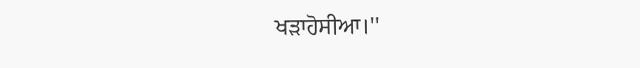ਖੜਾਹੋਸੀਆ।''